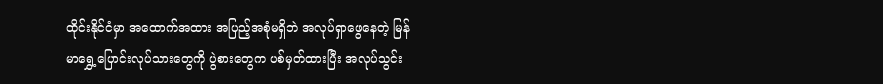ထိုင်းနိုင်ငံမှာ အထောက်အထား အပြည့်အစုံမရှိဘဲ အလုပ်ရှာဖွေနေတဲ့ မြန်မာရွှေ့ပြောင်းလုပ်သားတွေကို ပွဲစားတွေက ပစ်မှတ်ထားပြီး အလုပ်သွင်း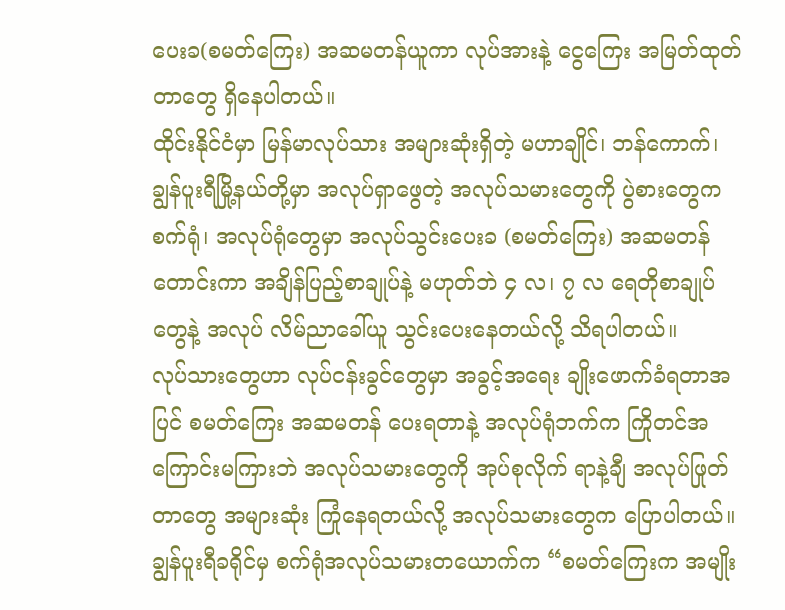ပေးခ(စမတ်ကြေး) အဆမတန်ယူကာ လုပ်အားနဲ့ ငွေကြေး အမြတ်ထုတ်တာတွေ ရှိနေပါတယ်။
ထိုင်းနိုင်ငံမှာ မြန်မာလုပ်သား အများဆုံးရှိတဲ့ မဟာချိုင်၊ ဘန်ကောက်၊ ချွန်ပူးရီမြို့နယ်တို့မှာ အလုပ်ရှာဖွေတဲ့ အလုပ်သမားတွေကို ပွဲစားတွေက စက်ရုံ၊ အလုပ်ရုံတွေမှာ အလုပ်သွင်းပေးခ (စမတ်ကြေး) အဆမတန်တောင်းကာ အချိန်ပြည့်စာချုပ်နဲ့ မဟုတ်ဘဲ ၄ လ၊ ၇ လ ရေတိုစာချုပ်တွေနဲ့ အလုပ် လိမ်ညာခေါ်ယူ သွင်းပေးနေတယ်လို့ သိရပါတယ်။
လုပ်သားတွေဟာ လုပ်ငန်းခွင်တွေမှာ အခွင့်အရေး ချိုးဖောက်ခံရတာအပြင် စမတ်ကြေး အဆမတန် ပေးရတာနဲ့ အလုပ်ရုံဘက်က ကြိုတင်အကြောင်းမကြားဘဲ အလုပ်သမားတွေကို အုပ်စုလိုက် ရာနဲ့ချီ အလုပ်ဖြုတ်တာတွေ အများဆုံး ကြုံနေရတယ်လို့ အလုပ်သမားတွေက ပြောပါတယ်။
ချွန်ပူးရီခရိုင်မှ စက်ရုံအလုပ်သမားတယောက်က “စမတ်ကြေးက အမျိုး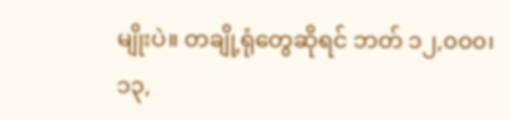မျိုးပဲ။ တချို့ရုံတွေဆိုရင် ဘတ် ၁၂,၀၀၀၊ ၁၃,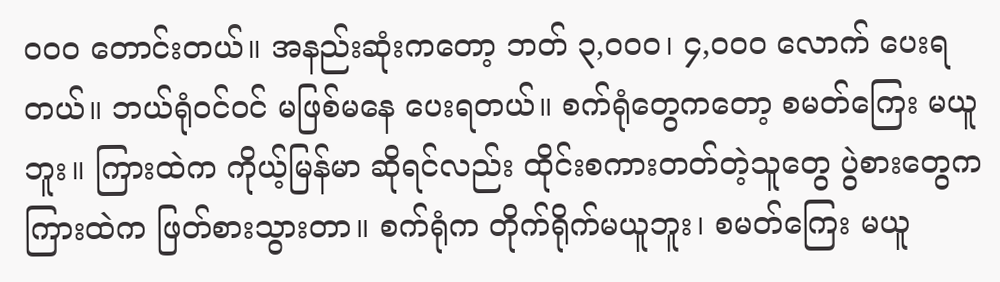၀၀၀ တောင်းတယ်။ အနည်းဆုံးကတော့ ဘတ် ၃,၀၀၀၊ ၄,၀၀၀ လောက် ပေးရတယ်။ ဘယ်ရုံဝင်ဝင် မဖြစ်မနေ ပေးရတယ်။ စက်ရုံတွေကတော့ စမတ်ကြေး မယူဘူး။ ကြားထဲက ကိုယ့်မြန်မာ ဆိုရင်လည်း ထိုင်းစကားတတ်တဲ့သူတွေ ပွဲစားတွေက ကြားထဲက ဖြတ်စားသွားတာ။ စက်ရုံက တိုက်ရိုက်မယူဘူး၊ စမတ်ကြေး မယူ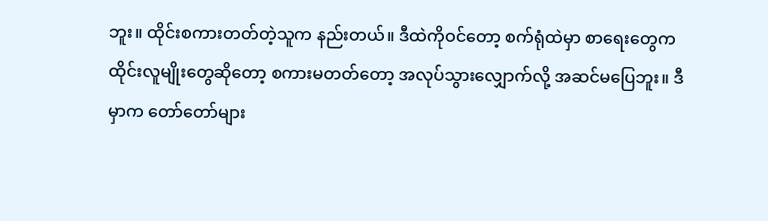ဘူး။ ထိုင်းစကားတတ်တဲ့သူက နည်းတယ်။ ဒီထဲကိုဝင်တော့ စက်ရုံထဲမှာ စာရေးတွေက ထိုင်းလူမျိုးတွေဆိုတော့ စကားမတတ်တော့ အလုပ်သွားလျှောက်လို့ အဆင်မပြေဘူး။ ဒီမှာက တော်တော်များ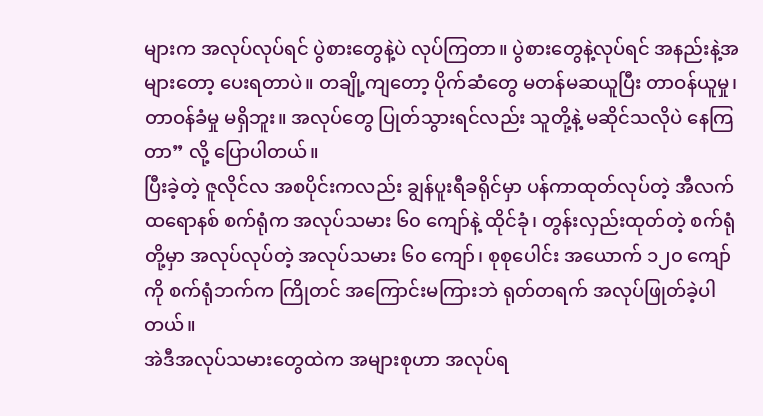များက အလုပ်လုပ်ရင် ပွဲစားတွေနဲ့ပဲ လုပ်ကြတာ။ ပွဲစားတွေနဲ့လုပ်ရင် အနည်းနဲ့အများတော့ ပေးရတာပဲ။ တချို့ကျတော့ ပိုက်ဆံတွေ မတန်မဆယူပြီး တာဝန်ယူမှု၊ တာဝန်ခံမှု မရှိဘူး။ အလုပ်တွေ ပြုတ်သွားရင်လည်း သူတို့နဲ့ မဆိုင်သလိုပဲ နေကြတာ” လို့ ပြောပါတယ်။
ပြီးခဲ့တဲ့ ဇူလိုင်လ အစပိုင်းကလည်း ချွန်ပူးရီခရိုင်မှာ ပန်ကာထုတ်လုပ်တဲ့ အီလက်ထရောနစ် စက်ရုံက အလုပ်သမား ၆၀ ကျော်နဲ့ ထိုင်ခုံ၊ တွန်းလှည်းထုတ်တဲ့ စက်ရုံတို့မှာ အလုပ်လုပ်တဲ့ အလုပ်သမား ၆၀ ကျော်၊ စုစုပေါင်း အယောက် ၁၂၀ ကျော်ကို စက်ရုံဘက်က ကြိုတင် အကြောင်းမကြားဘဲ ရုတ်တရက် အလုပ်ဖြုတ်ခဲ့ပါတယ်။
အဲဒီအလုပ်သမားတွေထဲက အများစုဟာ အလုပ်ရ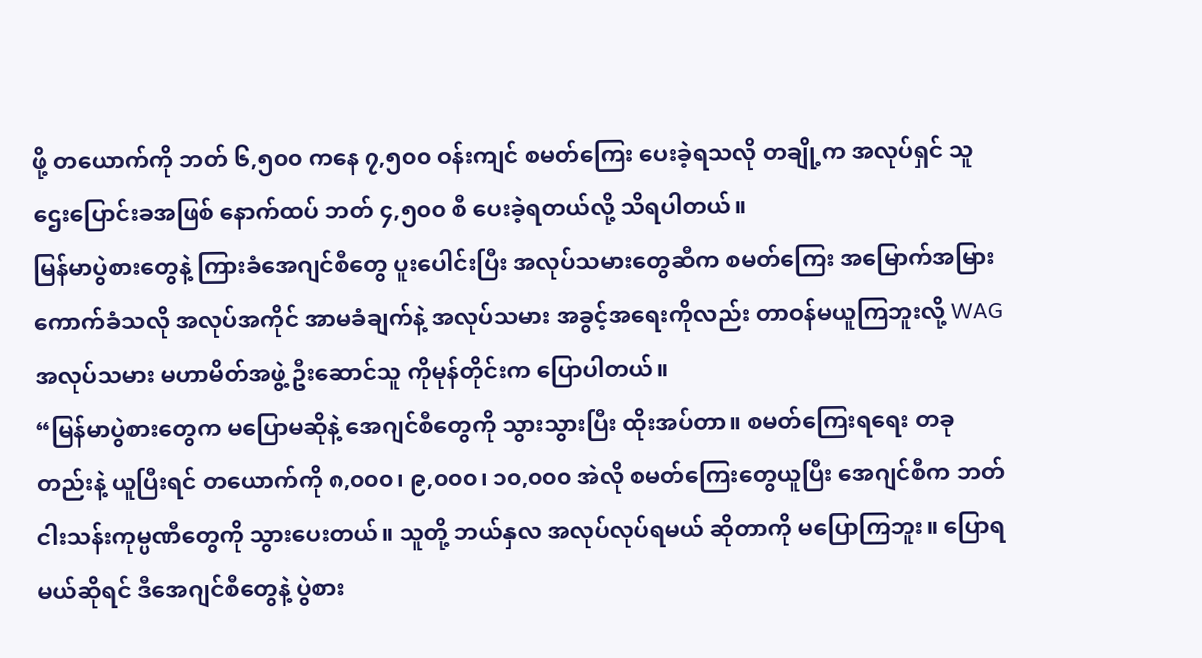ဖို့ တယောက်ကို ဘတ် ၆,၅၀၀ ကနေ ၇,၅၀၀ ဝန်းကျင် စမတ်ကြေး ပေးခဲ့ရသလို တချို့က အလုပ်ရှင် သူဌေးပြောင်းခအဖြစ် နောက်ထပ် ဘတ် ၄,၅၀၀ စီ ပေးခဲ့ရတယ်လို့ သိရပါတယ်။
မြန်မာပွဲစားတွေနဲ့ ကြားခံအေဂျင်စီတွေ ပူးပေါင်းပြီး အလုပ်သမားတွေဆီက စမတ်ကြေး အမြောက်အမြား ကောက်ခံသလို အလုပ်အကိုင် အာမခံချက်နဲ့ အလုပ်သမား အခွင့်အရေးကိုလည်း တာဝန်မယူကြဘူးလို့ WAG အလုပ်သမား မဟာမိတ်အဖွဲ့ ဦးဆောင်သူ ကိုမုန်တိုင်းက ပြောပါတယ်။
“မြန်မာပွဲစားတွေက မပြောမဆိုနဲ့ အေဂျင်စီတွေကို သွားသွားပြီး ထိုးအပ်တာ။ စမတ်ကြေးရရေး တခုတည်းနဲ့ ယူပြီးရင် တယောက်ကို ၈,၀၀၀၊ ၉,၀၀၀၊ ၁၀,၀၀၀ အဲလို စမတ်ကြေးတွေယူပြီး အေဂျင်စီက ဘတ်ငါးသန်းကုမ္ပဏီတွေကို သွားပေးတယ်။ သူတို့ ဘယ်နှလ အလုပ်လုပ်ရမယ် ဆိုတာကို မပြောကြဘူး။ ပြောရမယ်ဆိုရင် ဒီအေဂျင်စီတွေနဲ့ ပွဲစား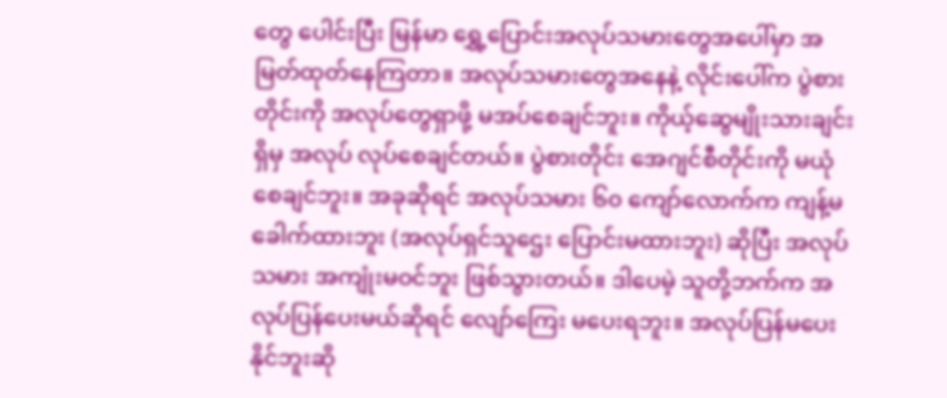တွေ ပေါင်းပြီး မြန်မာ ရွှေ့ပြောင်းအလုပ်သမားတွေအပေါ်မှာ အမြတ်ထုတ်နေကြတာ။ အလုပ်သမားတွေအနေနဲ့ လိုင်းပေါ်က ပွဲစားတိုင်းကို အလုပ်တွေရှာဖို့ မအပ်စေချင်ဘူး။ ကိုယ့်ဆွေမျိုးသားချင်းရှိမှ အလုပ် လုပ်စေချင်တယ်။ ပွဲစားတိုင်း အေဂျင်စီတိုင်းကို မယုံစေချင်ဘူး။ အခုဆိုရင် အလုပ်သမား ၆၀ ကျော်လောက်က ကျန့်မခေါက်ထားဘူး (အလုပ်ရှင်သူဌေး ပြောင်းမထားဘူး) ဆိုပြီး အလုပ်သမား အကျုံးမဝင်ဘူး ဖြစ်သွားတယ်။ ဒါပေမဲ့ သူတို့ဘက်က အလုပ်ပြန်ပေးမယ်ဆိုရင် လျော်ကြေး မပေးရဘူး။ အလုပ်ပြန်မပေးနိုင်ဘူးဆို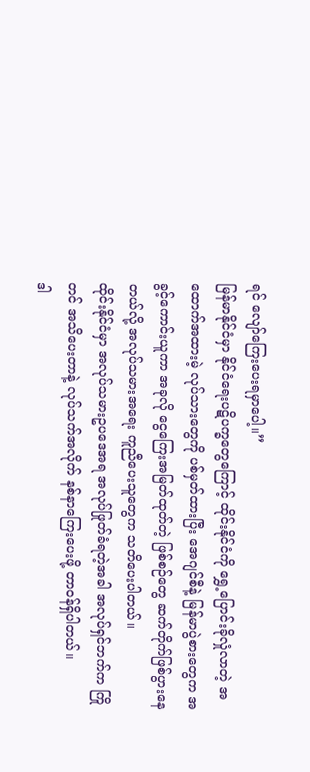ရင် လျော်ကြေးပေးရမှာပေါ့။”
မြန်မာနိုင်ငံမှာ နိုင်ငံရေးပဋိပက္ခတွေကြောင့် ထိုင်းနိုင်ငံကို ရွှေ့ပြောင်းခိုလှုံလာတဲ့ အထောက်အထားမဲ့ လုပ်သားတွေကို ပစ်မှတ်ထားပြီး အေဂျင်စီနဲ့ မြန်မာပွဲစားတွေက အခွင့်ကောင်းယူကာ အခုလို ငွေကြေးအမြတ်ထုတ်တဲ့ ဖြစ်စဉ်တွေ ဆက်တိုက်ဖြစ်ပွားနေတယ်လို့ အလုပ်သမားအရေး ကူညီပေးသူတွေက သတိပေးပါတယ်။
ထိုင်းနိုင်ငံမှာ အလုပ်သမားဥပဒေအရ အလုပ်ဖြုတ်ခံရတဲ့အခါ အလုပ်ရှင်ဘက်က ကြိုတင် အသိပေးတာနဲ့ လုပ်သက်အလိုက် နစ်နာကြေးပေးဖို့ တာဝန်ရှိပါတယ်။
ဒါ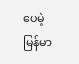ပေမဲ့ မြန်မာ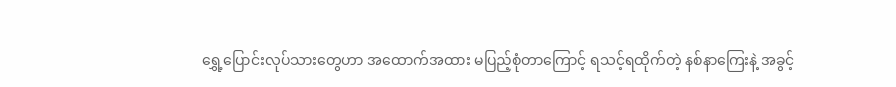ရွှေ့ပြောင်းလုပ်သားတွေဟာ အထောက်အထား မပြည့်စုံတာကြောင့် ရသင့်ရထိုက်တဲ့ နစ်နာကြေးနဲ့ အခွင့်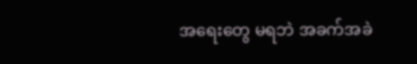အရေးတွေ မရဘဲ အခက်အခဲ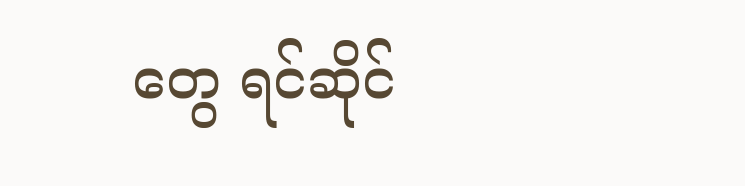တွေ ရင်ဆိုင်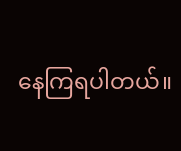နေကြရပါတယ်။